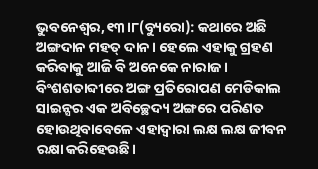ଭୁବନେଶ୍ୱର,୧୩।୮(ବ୍ୟୁରୋ): କଥାରେ ଅଛି ଅଙ୍ଗଦାନ ମହତ୍ ଦାନ। ହେଲେ ଏହାକୁ ଗ୍ରହଣ କରିବାକୁ ଆଜି ବି ଅନେକେ ନାରାଜ। ବିଂଶଶତାବ୍ଦୀରେ ଅଙ୍ଗ ପ୍ରତିରୋପଣ ମେଡିକାଲ ସାଇନ୍ସର ଏକ ଅବିଚ୍ଛେଦ୍ୟ ଅଙ୍ଗରେ ପରିଣତ ହୋଉଥିବାବେଳେ ଏହାଦ୍ୱାରା ଲକ୍ଷ ଲକ୍ଷ ଜୀବନ ରକ୍ଷା କରିହେଉଛି।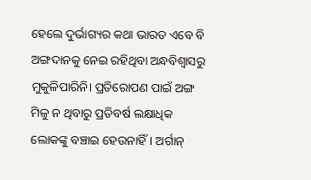ହେଲେ ଦୁର୍ଭାଗ୍ୟର କଥା ଭାରତ ଏବେ ବି ଅଙ୍ଗଦାନକୁ ନେଇ ରହିଥିବା ଅନ୍ଧବିଶ୍ୱାସରୁ ମୁକୁଳିପାରିନି। ପ୍ରତିରୋପଣ ପାଇଁ ଅଙ୍ଗ ମିଳୁ ନ ଥିବାରୁ ପ୍ରତିବର୍ଷ ଲକ୍ଷାଧିକ ଲୋକଙ୍କୁ ବଞ୍ଚାଇ ହେଉନାହିଁ। ଅର୍ଗାନ୍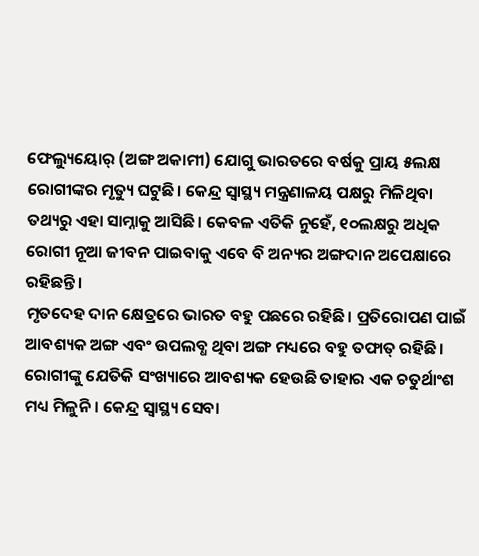ଫେଲ୍ୟୁୟୋର୍ (ଅଙ୍ଗ ଅକାମୀ) ଯୋଗୁ ଭାରତରେ ବର୍ଷକୁ ପ୍ରାୟ ୫ଲକ୍ଷ ରୋଗୀଙ୍କର ମୃତ୍ୟୁ ଘଟୁଛି। କେନ୍ଦ୍ର ସ୍ବାସ୍ଥ୍ୟ ମନ୍ତ୍ରଣାଳୟ ପକ୍ଷରୁ ମିଳିଥିବା ତଥ୍ୟରୁ ଏହା ସାମ୍ନାକୁ ଆସିଛି। କେବଳ ଏତିକି ନୁହେଁ, ୧୦ଲକ୍ଷରୁ ଅଧିକ ରୋଗୀ ନୂଆ ଜୀବନ ପାଇବାକୁ ଏବେ ବି ଅନ୍ୟର ଅଙ୍ଗଦାନ ଅପେକ୍ଷାରେ ରହିଛନ୍ତି।
ମୃତଦେହ ଦାନ କ୍ଷେତ୍ରରେ ଭାରତ ବହୁ ପଛରେ ରହିଛି। ପ୍ରତିରୋପଣ ପାଇଁ ଆବଶ୍ୟକ ଅଙ୍ଗ ଏବଂ ଉପଲବ୍ଧ ଥିବା ଅଙ୍ଗ ମଧ୍ୟରେ ବହୁ ତଫାତ୍ ରହିଛି। ରୋଗୀଙ୍କୁ ଯେତିକି ସଂଖ୍ୟାରେ ଆବଶ୍ୟକ ହେଉଛି ତାହାର ଏକ ଚତୁର୍ଥାଂଶ ମଧ୍ୟ ମିଳୁନି। କେନ୍ଦ୍ର ସ୍ବାସ୍ଥ୍ୟ ସେବା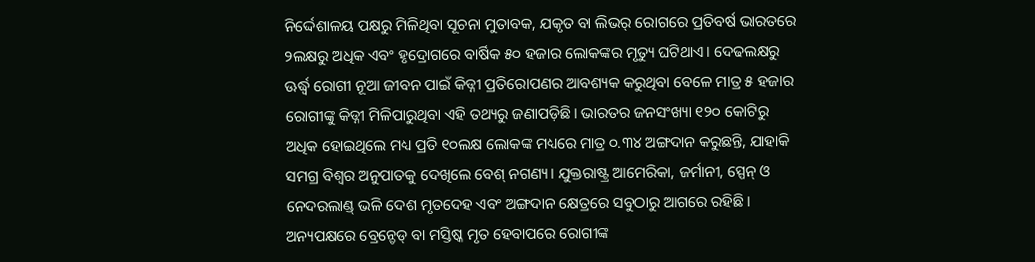ନିର୍ଦ୍ଦେଶାଳୟ ପକ୍ଷରୁ ମିଳିଥିବା ସୂଚନା ମୁତାବକ, ଯକୃତ ବା ଲିଭର୍ ରୋଗରେ ପ୍ରତିବର୍ଷ ଭାରତରେ ୨ଲକ୍ଷରୁ ଅଧିକ ଏବଂ ହୃଦ୍ରୋଗରେ ବାର୍ଷିକ ୫୦ ହଜାର ଲୋକଙ୍କର ମୃତ୍ୟୁ ଘଟିଥାଏ। ଦେଢଲକ୍ଷରୁ ଊର୍ଦ୍ଧ୍ୱ ରୋଗୀ ନୂଆ ଜୀବନ ପାଇଁ କିଡ୍ନୀ ପ୍ରତିରୋପଣର ଆବଶ୍ୟକ କରୁଥିବା ବେଳେ ମାତ୍ର ୫ ହଜାର ରୋଗୀଙ୍କୁ କିଡ୍ନୀ ମିଳିପାରୁଥିବା ଏହି ତଥ୍ୟରୁ ଜଣାପଡ଼ିଛି। ଭାରତର ଜନସଂଖ୍ୟା ୧୨୦ କୋଟିରୁ ଅଧିକ ହୋଇଥିଲେ ମଧ୍ୟ ପ୍ରତି ୧୦ଲକ୍ଷ ଲୋକଙ୍କ ମଧ୍ୟରେ ମାତ୍ର ୦.୩୪ ଅଙ୍ଗଦାନ କରୁଛନ୍ତି, ଯାହାକି ସମଗ୍ର ବିଶ୍ୱର ଅନୁପାତକୁ ଦେଖିଲେ ବେଶ୍ ନଗଣ୍ୟ। ଯୁକ୍ତରାଷ୍ଟ୍ର ଆମେରିକା, ଜର୍ମାନୀ, ସ୍ପେନ୍ ଓ ନେଦରଲାଣ୍ଡ୍ ଭଳି ଦେଶ ମୃତଦେହ ଏବଂ ଅଙ୍ଗଦାନ କ୍ଷେତ୍ରରେ ସବୁଠାରୁ ଆଗରେ ରହିଛି।
ଅନ୍ୟପକ୍ଷରେ ବ୍ରେନ୍ଡେଡ୍ ବା ମସ୍ତିଷ୍କ ମୃତ ହେବାପରେ ରୋଗୀଙ୍କ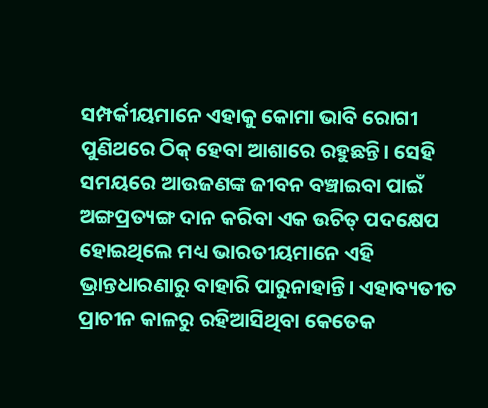ସମ୍ପର୍କୀୟମାନେ ଏହାକୁ କୋମା ଭାବି ରୋଗୀ ପୁଣିଥରେ ଠିକ୍ ହେବା ଆଶାରେ ରହୁଛନ୍ତି। ସେହି ସମୟରେ ଆଉଜଣଙ୍କ ଜୀବନ ବଞ୍ଚାଇବା ପାଇଁ ଅଙ୍ଗପ୍ରତ୍ୟଙ୍ଗ ଦାନ କରିବା ଏକ ଉଚିତ୍ ପଦକ୍ଷେପ ହୋଇଥିଲେ ମଧ୍ୟ ଭାରତୀୟମାନେ ଏହି ଭ୍ରାନ୍ତଧାରଣାରୁ ବାହାରି ପାରୁନାହାନ୍ତି। ଏହାବ୍ୟତୀତ ପ୍ରାଚୀନ କାଳରୁ ରହିଆସିଥିବା କେତେକ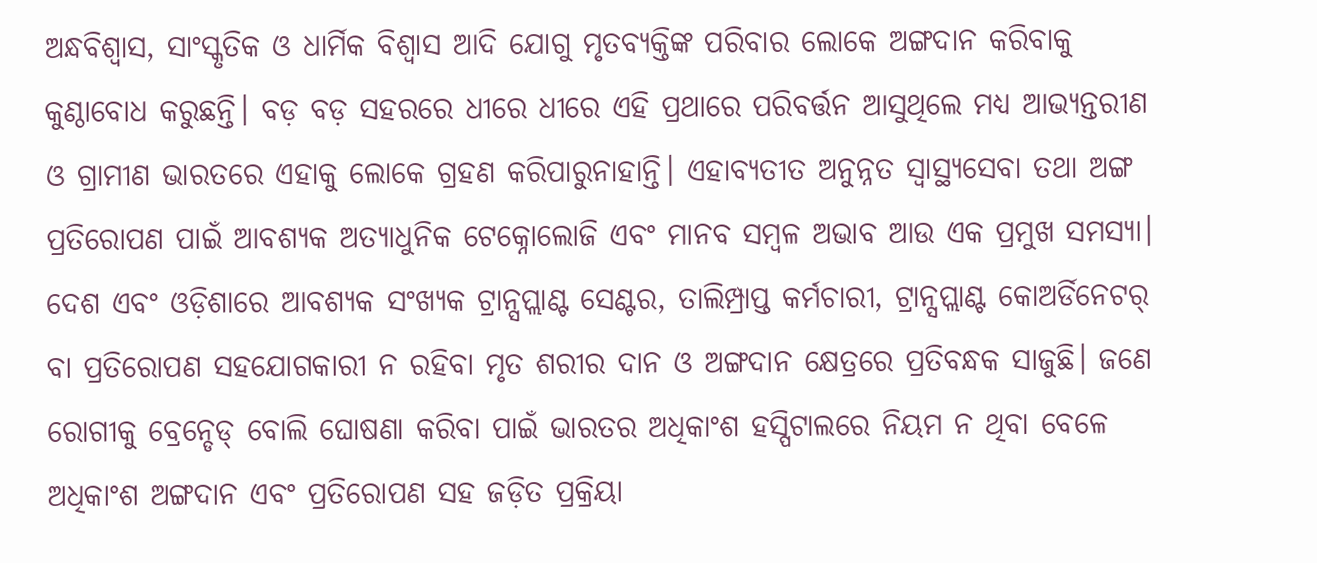ଅନ୍ଧବିଶ୍ୱାସ, ସାଂସ୍କୃତିକ ଓ ଧାର୍ମିକ ବିଶ୍ୱାସ ଆଦି ଯୋଗୁ ମୃତବ୍ୟକ୍ତିଙ୍କ ପରିବାର ଲୋକେ ଅଙ୍ଗଦାନ କରିବାକୁ କୁଣ୍ଠାବୋଧ କରୁଛନ୍ତି। ବଡ଼ ବଡ଼ ସହରରେ ଧୀରେ ଧୀରେ ଏହି ପ୍ରଥାରେ ପରିବର୍ତ୍ତନ ଆସୁଥିଲେ ମଧ୍ୟ ଆଭ୍ୟନ୍ତରୀଣ ଓ ଗ୍ରାମୀଣ ଭାରତରେ ଏହାକୁ ଲୋକେ ଗ୍ରହଣ କରିପାରୁନାହାନ୍ତି। ଏହାବ୍ୟତୀତ ଅନୁନ୍ନତ ସ୍ବାସ୍ଥ୍ୟସେବା ତଥା ଅଙ୍ଗ ପ୍ରତିରୋପଣ ପାଇଁ ଆବଶ୍ୟକ ଅତ୍ୟାଧୁନିକ ଟେକ୍ନୋଲୋଜି ଏବଂ ମାନବ ସମ୍ବଳ ଅଭାବ ଆଉ ଏକ ପ୍ରମୁଖ ସମସ୍ୟା। ଦେଶ ଏବଂ ଓଡ଼ିଶାରେ ଆବଶ୍ୟକ ସଂଖ୍ୟକ ଟ୍ରାନ୍ସପ୍ଲାଣ୍ଟ ସେଣ୍ଟର, ତାଲିମ୍ପ୍ରାପ୍ତ କର୍ମଚାରୀ, ଟ୍ରାନ୍ସପ୍ଲାଣ୍ଟ କୋଅର୍ଡିନେଟର୍ ବା ପ୍ରତିରୋପଣ ସହଯୋଗକାରୀ ନ ରହିବା ମୃତ ଶରୀର ଦାନ ଓ ଅଙ୍ଗଦାନ କ୍ଷେତ୍ରରେ ପ୍ରତିବନ୍ଧକ ସାଜୁଛି। ଜଣେ ରୋଗୀକୁ ବ୍ରେନ୍ଡେଡ୍ ବୋଲି ଘୋଷଣା କରିବା ପାଇଁ ଭାରତର ଅଧିକାଂଶ ହସ୍ପିଟାଲରେ ନିୟମ ନ ଥିବା ବେଳେ ଅଧିକାଂଶ ଅଙ୍ଗଦାନ ଏବଂ ପ୍ରତିରୋପଣ ସହ ଜଡ଼ିତ ପ୍ରକ୍ରିୟା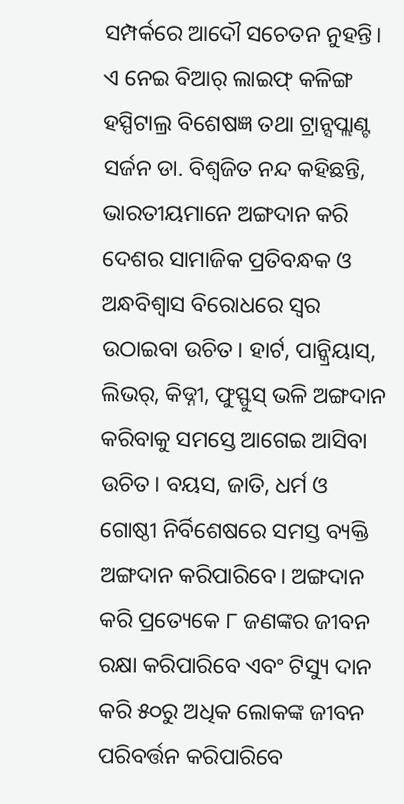ସମ୍ପର୍କରେ ଆଦୌ ସଚେତନ ନୁହନ୍ତି। ଏ ନେଇ ବିଆର୍ ଲାଇଫ୍ କଳିଙ୍ଗ ହସ୍ପିଟାଲ୍ର ବିଶେଷଜ୍ଞ ତଥା ଟ୍ରାନ୍ସପ୍ଲାଣ୍ଟ ସର୍ଜନ ଡା. ବିଶ୍ୱଜିତ ନନ୍ଦ କହିଛନ୍ତି, ଭାରତୀୟମାନେ ଅଙ୍ଗଦାନ କରି ଦେଶର ସାମାଜିକ ପ୍ରତିବନ୍ଧକ ଓ ଅନ୍ଧବିଶ୍ୱାସ ବିରୋଧରେ ସ୍ବର ଉଠାଇବା ଉଚିତ। ହାର୍ଟ, ପାନ୍କ୍ରିୟାସ୍, ଲିଭର୍, କିଡ୍ନୀ, ଫୁସ୍ଫୁସ୍ ଭଳି ଅଙ୍ଗଦାନ କରିବାକୁ ସମସ୍ତେ ଆଗେଇ ଆସିବା ଉଚିତ। ବୟସ, ଜାତି, ଧର୍ମ ଓ ଗୋଷ୍ଠୀ ନିର୍ବିଶେଷରେ ସମସ୍ତ ବ୍ୟକ୍ତି ଅଙ୍ଗଦାନ କରିପାରିବେ। ଅଙ୍ଗଦାନ କରି ପ୍ରତ୍ୟେକେ ୮ ଜଣଙ୍କର ଜୀବନ ରକ୍ଷା କରିପାରିବେ ଏବଂ ଟିସ୍ୟୁ ଦାନ କରି ୫୦ରୁ ଅଧିକ ଲୋକଙ୍କ ଜୀବନ ପରିବର୍ତ୍ତନ କରିପାରିବେ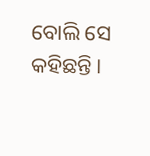ବୋଲି ସେ କହିଛନ୍ତି।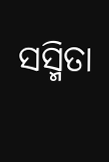ସସ୍ମିତା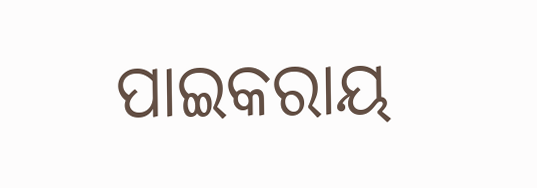ପାଇକରାୟ